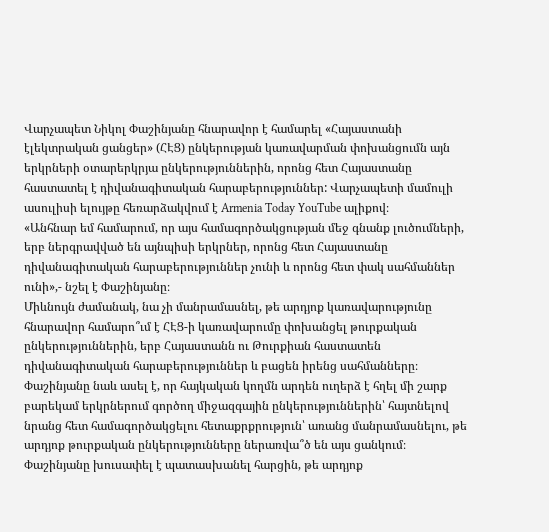Վարչապետ Նիկոլ Փաշինյանը հնարավոր է համարել «Հայաստանի էլեկտրական ցանցեր» (ՀԷՑ) ընկերության կառավարման փոխանցումն այն երկրների օտարերկրյա ընկերություններին, որոնց հետ Հայաստանը հաստատել է դիվանագիտական հարաբերություններ: Վարչապետի մամուլի ասուլիսի ելույթը հեռարձակվում է Armenia Today YouTube ալիքով։
«Անհնար եմ համարում, որ այս համագործակցության մեջ գնանք լուծումների, երբ ներգրավված են այնպիսի երկրներ, որոնց հետ Հայաստանը դիվանագիտական հարաբերություններ չունի և որոնց հետ փակ սահմաններ ունի»,- նշել է Փաշինյանը։
Միևնույն ժամանակ, նա չի մանրամասնել, թե արդյոք կառավարությունը հնարավոր համարո՞ւմ է ՀԷՑ-ի կառավարումը փոխանցել թուրքական ընկերություններին, երբ Հայաստանն ու Թուրքիան հաստատեն դիվանագիտական հարաբերություններ և բացեն իրենց սահմանները։
Փաշինյանը նաև ասել է, որ հայկական կողմն արդեն ուղերձ է հղել մի շարք բարեկամ երկրներում գործող միջազգային ընկերություններին՝ հայտնելով նրանց հետ համագործակցելու հետաքրքրություն՝ առանց մանրամասնելու, թե արդյոք թուրքական ընկերությունները ներառվա՞ծ են այս ցանկում։
Փաշինյանը խուսափել է պատասխանել հարցին, թե արդյոք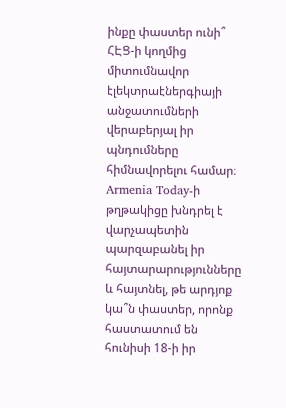ինքը փաստեր ունի՞ ՀԷՑ-ի կողմից միտումնավոր էլեկտրաէներգիայի անջատումների վերաբերյալ իր պնդումները հիմնավորելու համար։
Armenia Today-ի թղթակիցը խնդրել է վարչապետին պարզաբանել իր հայտարարությունները և հայտնել, թե արդյոք կա՞ն փաստեր, որոնք հաստատում են հունիսի 18-ի իր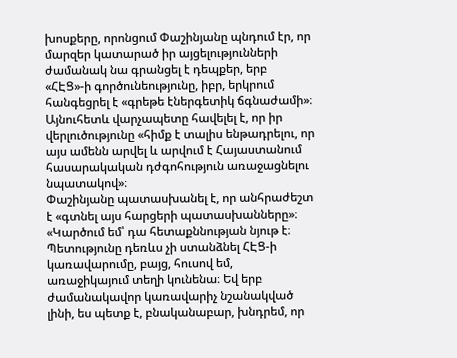խոսքերը, որոնցում Փաշինյանը պնդում էր, որ մարզեր կատարած իր այցելությունների ժամանակ նա գրանցել է դեպքեր, երբ «ՀԷՑ»-ի գործունեությունը, իբր, երկրում հանգեցրել է «գրեթե էներգետիկ ճգնաժամի»։
Այնուհետև վարչապետը հավելել է, որ իր վերլուծությունը «հիմք է տալիս ենթադրելու, որ այս ամենն արվել և արվում է Հայաստանում հասարակական դժգոհություն առաջացնելու նպատակով»։
Փաշինյանը պատասխանել է, որ անհրաժեշտ է «գտնել այս հարցերի պատասխանները»։
«Կարծում եմ՝ դա հետաքննության նյութ է։ Պետությունը դեռևս չի ստանձնել ՀԷՑ-ի կառավարումը, բայց, հուսով եմ, առաջիկայում տեղի կունենա։ Եվ երբ ժամանակավոր կառավարիչ նշանակված լինի, ես պետք է, բնականաբար, խնդրեմ, որ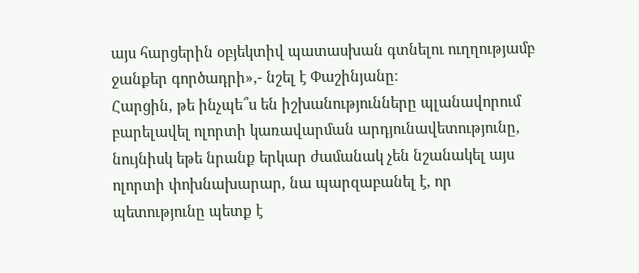այս հարցերին օբյեկտիվ պատասխան գտնելու ուղղությամբ ջանքեր գործադրի»,- նշել է Փաշինյանը։
Հարցին, թե ինչպե՞ս են իշխանությունները պլանավորում բարելավել ոլորտի կառավարման արդյունավետությունը, նույնիսկ եթե նրանք երկար ժամանակ չեն նշանակել այս ոլորտի փոխնախարար, նա պարզաբանել է, որ պետությունը պետք է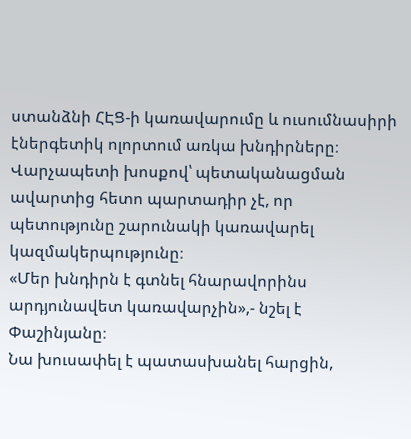ստանձնի ՀԷՑ-ի կառավարումը և ուսումնասիրի էներգետիկ ոլորտում առկա խնդիրները։ Վարչապետի խոսքով՝ պետականացման ավարտից հետո պարտադիր չէ, որ պետությունը շարունակի կառավարել կազմակերպությունը։
«Մեր խնդիրն է գտնել հնարավորինս արդյունավետ կառավարչին»,- նշել է Փաշինյանը։
Նա խուսափել է պատասխանել հարցին,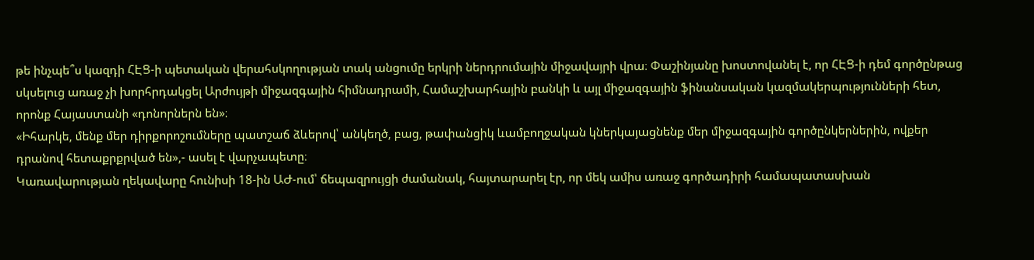թե ինչպե՞ս կազդի ՀԷՑ-ի պետական վերահսկողության տակ անցումը երկրի ներդրումային միջավայրի վրա։ Փաշինյանը խոստովանել է, որ ՀԷՑ-ի դեմ գործընթաց սկսելուց առաջ չի խորհրդակցել Արժույթի միջազգային հիմնադրամի, Համաշխարհային բանկի և այլ միջազգային ֆինանսական կազմակերպությունների հետ, որոնք Հայաստանի «դոնորներն են»։
«Իհարկե, մենք մեր դիրքորոշումները պատշաճ ձևերով՝ անկեղծ, բաց, թափանցիկ ևամբողջական կներկայացնենք մեր միջազգային գործընկերներին, ովքեր դրանով հետաքրքրված են»,- ասել է վարչապետը։
Կառավարության ղեկավարը հունիսի 18-ին ԱԺ-ում՝ ճեպազրույցի ժամանակ, հայտարարել էր, որ մեկ ամիս առաջ գործադիրի համապատասխան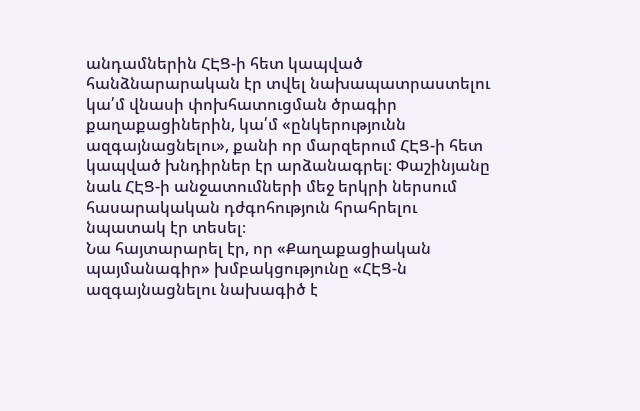անդամներին ՀԷՑ-ի հետ կապված հանձնարարական էր տվել նախապատրաստելու կա՛մ վնասի փոխհատուցման ծրագիր քաղաքացիներին, կա՛մ «ընկերությունն ազգայնացնելու», քանի որ մարզերում ՀԷՑ-ի հետ կապված խնդիրներ էր արձանագրել։ Փաշինյանը նաև ՀԷՑ-ի անջատումների մեջ երկրի ներսում հասարակական դժգոհություն հրահրելու նպատակ էր տեսել։
Նա հայտարարել էր, որ «Քաղաքացիական պայմանագիր» խմբակցությունը «ՀԷՑ-ն ազգայնացնելու նախագիծ է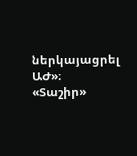ներկայացրել ԱԺ»։
«Տաշիր»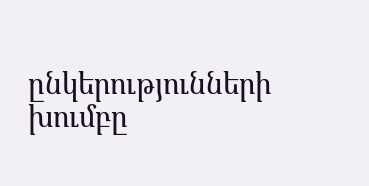ընկերությունների խումբը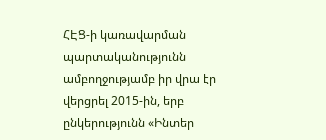ՀԷՑ-ի կառավարման պարտականությունն ամբողջությամբ իր վրա էր վերցրել 2015-ին, երբ ընկերությունն «Ինտեր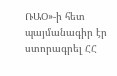ՌԱՕ»-ի հետ պայմանագիր էր ստորագրել ՀՀ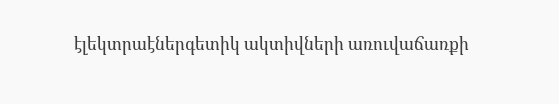էլեկտրաէներգետիկ ակտիվների առուվաճառքի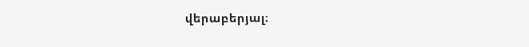վերաբերյալ։